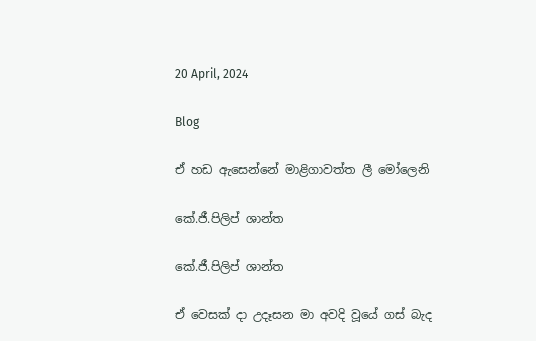20 April, 2024

Blog

ඒ හඩ ඇසෙන්නේ මාළිගාවත්ත ලී මෝලෙනි

කේ.ජී.පිලිප් ශාන්ත

කේ.ජී.පිලිප් ශාන්ත

ඒ වෙසක් දා උදෑසන මා අවදි වූයේ ගස් බැද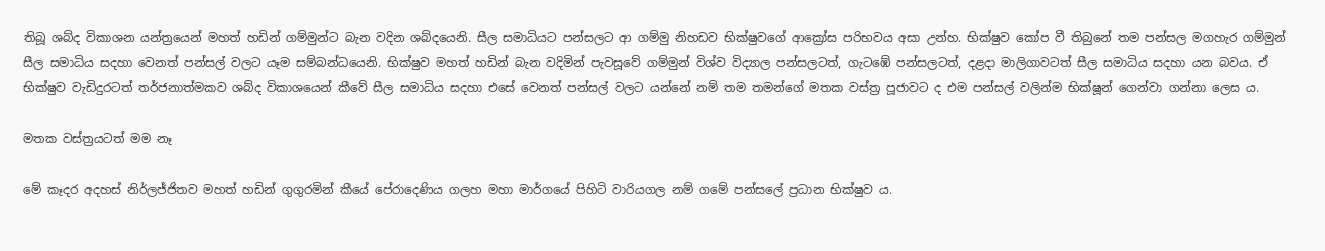තිබූ ශබ්ද විකාශන යන්ත්‍රයෙන් මහත් හඩින් ගම්මුන්ට බැන වදින ශබ්දයෙනි. සීල සමාධියට පන්සලට ආ ගම්මු නිහඩව භික්ෂුවගේ ආක්‍රෝස පරිභවය අසා උන්හ. භික්ෂුව කෝප වී තිබුනේ තම පන්සල මගහැර ගම්මුන් සීල සමාධිය සදහා වෙනත් පන්සල් වලට යෑම සම්බන්ධයෙනි. භික්ෂුව මහත් හඩින් බැන වදිමින් පැවසූවේ ගම්මුන් විශ්ව විද්‍යාල පන්සලටත්, ගැටඹේ පන්සලටත්, දළදා මාලිගාවටත් සීල සමාධිය සදහා යන බවය. ඒ භික්ෂුව වැඩිදුරටත් තර්ජනාත්මකව ශබ්ද විකාශයෙන් කීවේ සීල සමාධිය සදහා එසේ වෙනත් පන්සල් වලට යන්නේ නම් තම තමන්ගේ මතක වස්ත්‍ර පූජාවට ද එම පන්සල් වලින්ම භික්ෂූන් ගෙන්වා ගන්නා ලෙස ය.

මතක වස්ත්‍රයටත් මම නෑ

මේ කෑදර අදහස් නිර්ලජ්ජිතව මහත් හඩින් ගුගුරමින් කීයේ පේරාදෙණිය ගලහ මහා මාර්ගයේ පිහිටි වාරියගල නම් ගමේ පන්සලේ ප්‍රධාන භික්ෂුව ය.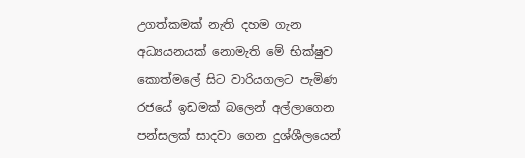උගත්කමක් නැති දහම ගැන අධ්‍යයනයක් නොමැති මේ භික්ෂුව කොත්මලේ සිට වාරියගලට පැමිණ රජයේ ඉඩමක් බලෙන් අල්ලාගෙන පන්සලක් සාදවා ගෙන දුශ්ශීලයෙන්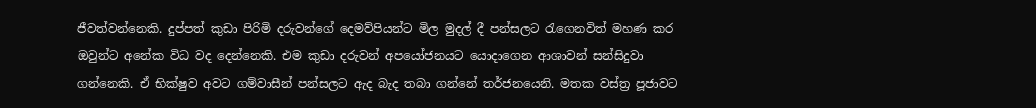ජීවත්වන්නෙකි. දුප්පත් කුඩා පිරිමි දරුවන්ගේ දෙමව්පියන්ට මිල මුදල් දී පන්සලට රැගෙනවිත් මහණ කර ඔවුන්ට අනේක විධ වද දෙන්නෙකි. එම කුඩා දරුවන් අපයෝජනයට යොදාගෙන ආශාවන් සන්සිදුවා ගන්නෙකි. ඒ භික්ෂුව අවට ගම්වාසීන් පන්සලට ඇද බැද තබා ගන්නේ තර්ජනයෙනි. මතක වස්ත්‍ර පූජාවට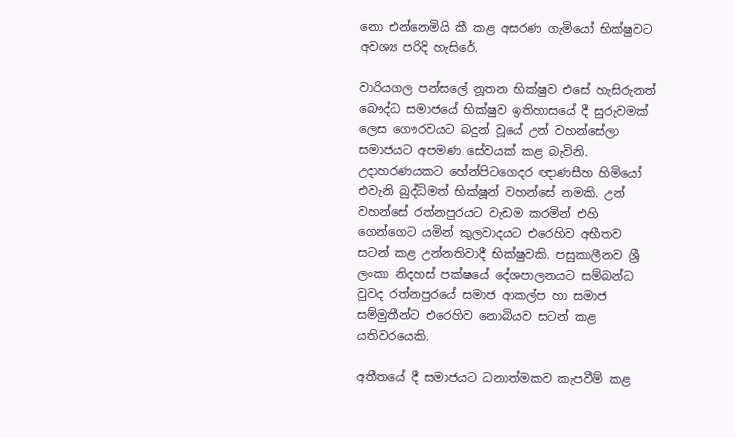නො එන්නෙමියි කී කළ අසරණ ගැමියෝ භික්ෂුවට අවශ්‍ය පරිදි හැසිරේ.

වාරියගල පන්සලේ නූතන භික්ෂුව එසේ හැසිරුනත් බෞද්ධ සමාජයේ භික්ෂුව ඉතිහාසයේ දී සුරුවමක් ලෙස ගෞරවයට බදුන් වූයේ උන් වහන්සේලා සමාජයට අපමණ සේවයක් කළ බැවිනි. උදාහරණයකට හේන්පිටගෙදර ඥාණසීහ හිමියෝ එවැනි බුද්ධිමත් භික්ෂූන් වහන්සේ නමකි. උන් වහන්සේ රත්නපුරයට වැඩම කරමින් එහි ගෙන්ගෙට යමින් කුලවාදයට එරෙහිව අභීතව සටන් කළ උන්නතිවාදී භික්ෂුවකි. පසුකාලීනව ශ්‍රී ලංකා නිදහස් පක්ෂයේ දේශපාලනයට සම්බන්ධ වුවද රත්නපුරයේ සමාජ ආකල්ප හා සමාජ සම්මුතීන්ට එරෙහිව නොබියව සටන් කළ යතිවරයෙකි.

අතීතයේ දී සමාජයට ධනාත්මකව කැපවීම් කළ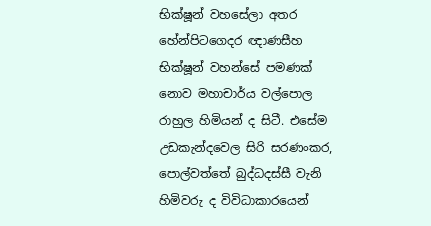භික්ෂූන් වහසේලා අතර හේන්පිටගෙදර ඥාණසීහ භික්ෂූන් වහන්සේ පමණක් නොව මහාචාර්ය වල්පොල රාහුල හිමියන් ද සිටී. එසේම උඩකැන්දවෙල සිරි සරණංකර, පොල්වත්තේ බුද්ධදස්සී වැනි හිමිවරු ද විවිධාකාරයෙන්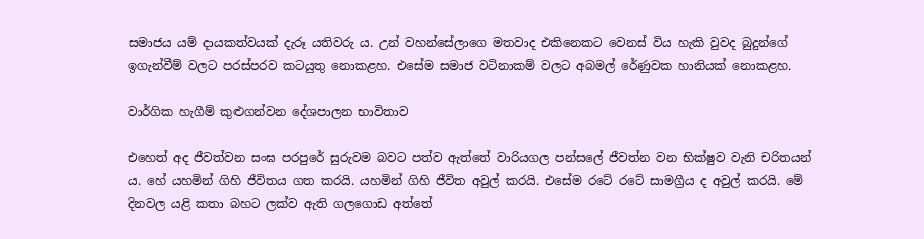සමාජය යම් දායකත්වයක් දැරූ යතිවරු ය. උන් වහන්සේලාගෙ මතවාද එකිනෙකට වෙනස් විය හැකි වුවද බුදුන්ගේ ඉගැන්වීම් වලට පරස්පරව කටයුතු නොකළහ. එසේම සමාජ වටිනාකම් වලට අබමල් රේණුවක හානියක් නොකළහ.

වාර්ගික හැගීම් කුළුගන්වන දේශපාලන භාවිතාව

එහෙත් අද ජීවත්වන සංඝ පරපුරේ සුරුවම බවට පත්ව ඇත්තේ වාරියගල පන්සලේ ජීවත්න වන භික්ෂුව වැනි චරිතයන් ය. හේ යහමින් ගිහි ජීවිතය ගත කරයි. යහමින් ගිහි ජීවිත අවුල් කරයි. එසේම රටේ රටේ සාමග්‍රීය ද අවුල් කරයි. මේ දිනවල යළි කතා බහට ලක්ව ඇති ගලගොඩ අත්තේ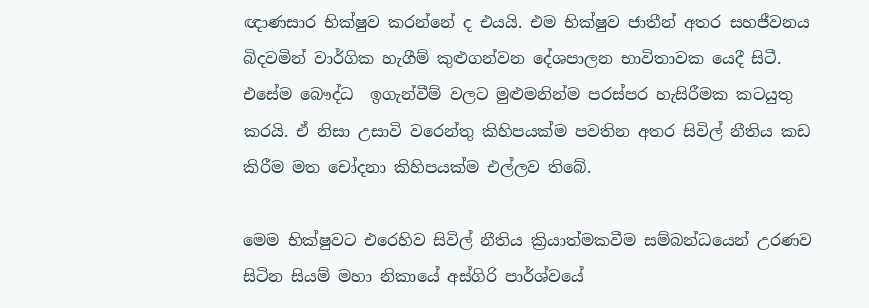ඥාණසාර භික්ෂුව කරන්නේ ද එයයි. එම භික්ෂුව ජාතීන් අතර සහජීවනය බිදවමින් වාර්ගික හැගීම් කුළුගන්වන දේශපාලන භාවිතාවක යෙදී සිටී. එසේම බෞද්ධ  ඉගැන්වීම් වලට මුළුමනින්ම පරස්පර හැසිරීමක කටයුතු කරයි. ඒ නිසා උසාවි වරෙන්තු කිහිපයක්ම පවතින අතර සිවිල් නීතිය කඩ කිරීම මත චෝදනා කිහිපයක්ම එල්ලව තිබේ.

මෙම භික්ෂුවට එරෙහිව සිවිල් නීතිය ක්‍රියාත්මකවීම සම්බන්ධයෙන් උරණව සිටින සියම් මහා නිකායේ අස්ගිරි පාර්ශ්වයේ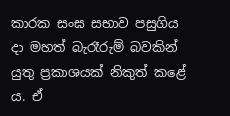කාරක සංඝ සභාව පසුගිය දා මහත් බැරෑරුම් බවකින් යුතු ප්‍රකාශයක් නිකුත් කළේ ය. ඒ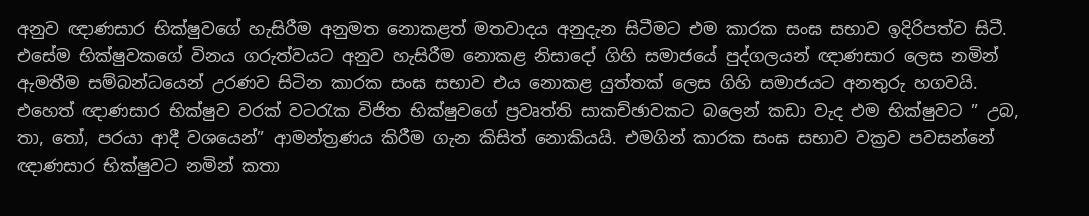අනුව ඥාණසාර භික්ෂුවගේ හැසිරීම අනුමත නොකළත් මතවාදය අනුදැන සිටීමට එම කාරක සංඝ සභාව ඉදිරිපත්ව සිටී. එසේම භික්ෂුවකගේ විනය ගරුත්වයට අනුව හැසිරීම නොකළ නිසාදෝ ගිහි සමාජයේ පුද්ගලයන් ඥාණසාර ලෙස නමින් ඇමතීම සම්බන්ධයෙන් උරණව සිටින කාරක සංඝ සභාව එය නොකළ යුත්තක් ලෙස ගිහි සමාජයට අනතුරු හගවයි. එහෙත් ඥාණසාර භික්ෂුව වරක් වටරැක විජිත භික්ෂුවගේ ප්‍රවෘත්ති සාකච්ඡාවකට බලෙන් කඩා වැද එම භික්ෂුවට ” උබ, තා, තෝ, පරයා ආදී වශයෙන්” ආමන්ත්‍රණය කිරීම ගැන කිසිත් නොකියයි. එමගින් කාරක සංඝ සභාව වක්‍රව පවසන්නේ ඥාණසාර භික්ෂුවට නමින් කතා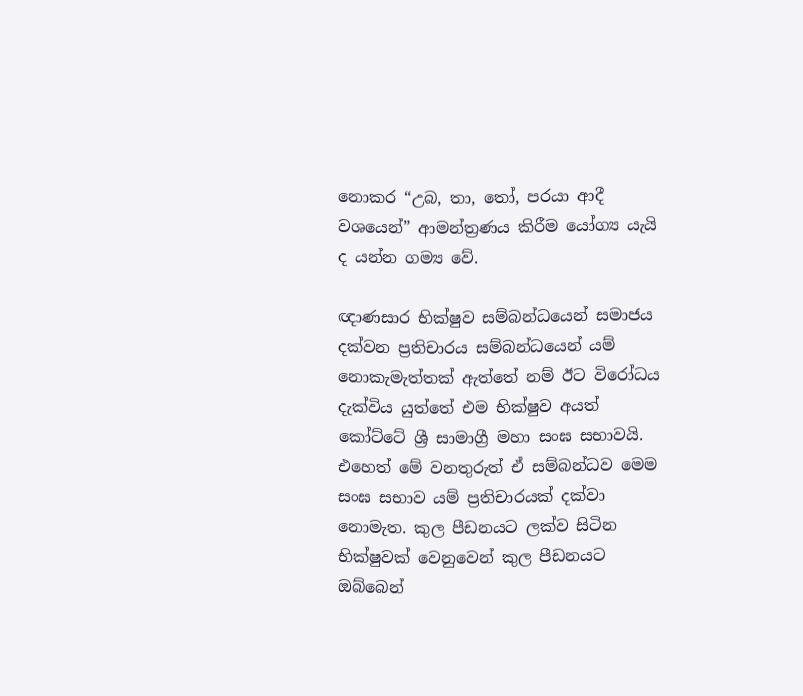නොකර “උබ, තා, තෝ, පරයා ආදී වශයෙන්” ආමන්ත්‍රණය කිරීම යෝග්‍ය යැයි ද යන්න ගම්‍ය වේ.

ඥාණසාර භික්ෂුව සම්බන්ධයෙන් සමාජය දක්වන ප්‍රතිචාරය සම්බන්ධයෙන් යම් නොකැමැත්තක් ඇත්තේ නම් ඊට විරෝධය දැක්විය යුත්තේ එම භික්ෂුව අයත් කෝට්ටේ ශ්‍රී සාමාග්‍රී මහා සංඝ සභාවයි. එහෙත් මේ වනතුරුත් ඒ සම්බන්ධව මෙම සංඝ සභාව යම් ප්‍රතිචාරයක් දක්වා නොමැත. කුල පීඩනයට ලක්ව සිටින භික්ෂුවක් වෙනුවෙන් කුල පීඩනයට ඔබ්බෙන්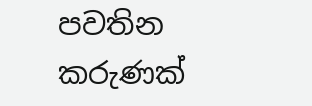පවතින කරුණක්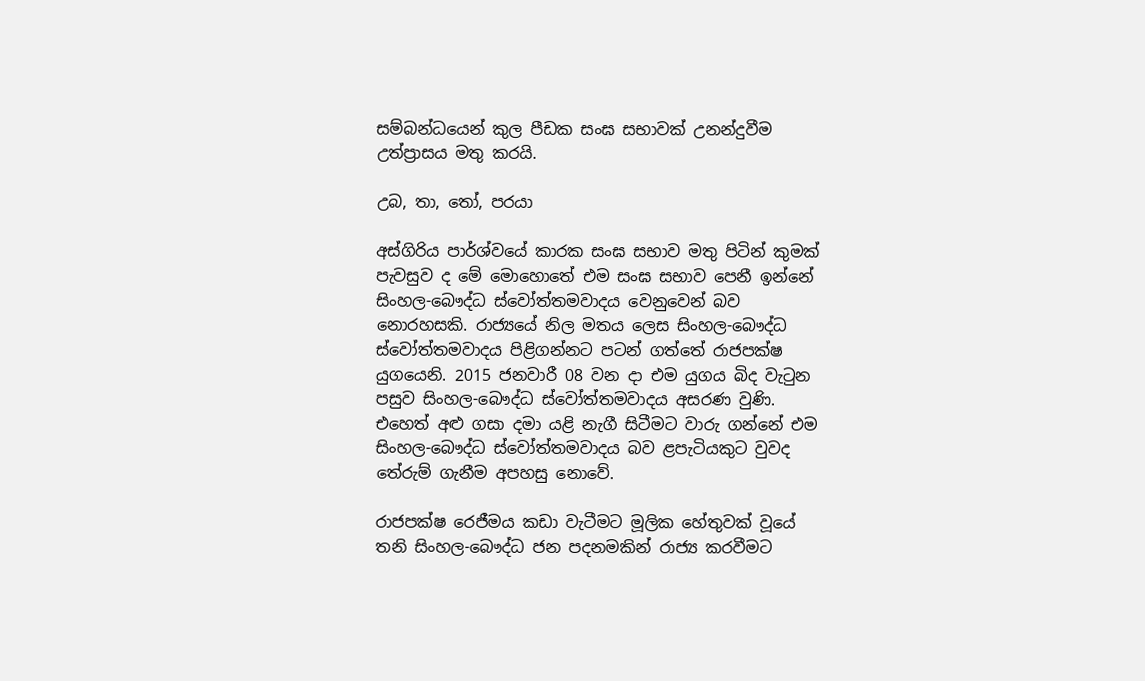සම්බන්ධයෙන් කුල පීඩක සංඝ සභාවක් උනන්දුවීම උත්ප්‍රාසය මතු කරයි.

උබ, තා, තෝ, පරයා

අස්ගිරිය පාර්ශ්වයේ කාරක සංඝ සභාව මතු පිටින් කුමක් පැවසුව ද මේ මොහොතේ එම සංඝ සභාව පෙනී ඉන්නේ සිංහල-බෞද්ධ ස්වෝත්තමවාදය වෙනුවෙන් බව නොරහසකි. රාජ්‍යයේ නිල මතය ලෙස සිංහල-බෞද්ධ ස්වෝත්තමවාදය පිළිගන්නට පටන් ගත්තේ රාජපක්ෂ යුගයෙනි. 2015 ජනවාරී 08 වන දා එම යුගය බිද වැටුන පසුව සිංහල-බෞද්ධ ස්වෝත්තමවාදය අසරණ වුණි. එහෙත් අළු ගසා දමා යළි නැගී සිටීමට වාරු ගන්නේ එම සිංහල-බෞද්ධ ස්වෝත්තමවාදය බව ළපැටියකුට වුවද තේරුම් ගැනීම අපහසු නොවේ.

රාජපක්ෂ රෙජීමය කඩා වැටීමට මූලික හේතුවක් වූයේ තනි සිංහල-බෞද්ධ ජන පදනමකින් රාජ්‍ය කරවීමට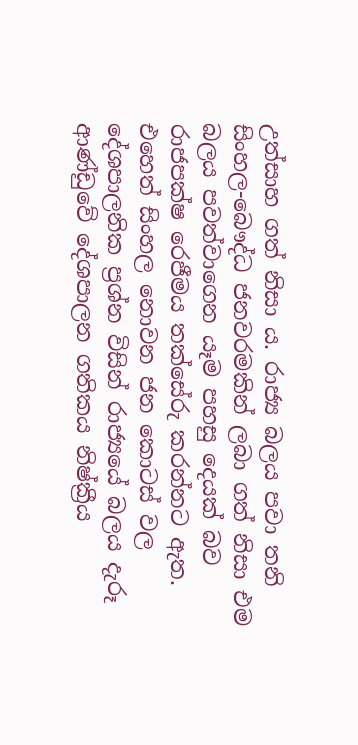උත්සාහ ගත් නිසා ය. රාජ්‍ය බලය පවා තනි සිංහල-බෞද්ධ ජනවරමකින් ලබා ගත් නිසා එම බලය පවත්වාගෙන යෑම පහසු දෙයක් බව රාජපක්ෂ රෙජීමය තක්සේරු කරන්නට ඇත. එහෙත් සිංහල නොවන ජන කොටස් වල දේශපාලනික ප්‍රශ්න විසින් රාජ්‍යයේ බලය දැරූ  ආණ්ඩුවේ දේශපාලන ගතිකය නිෂ්ක්‍රීය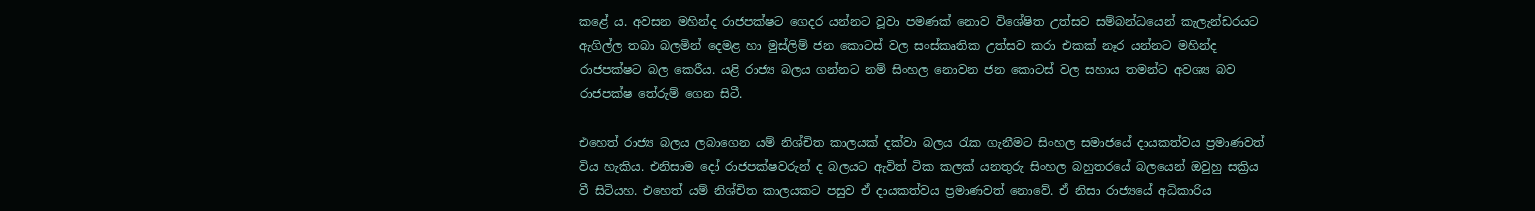කළේ ය. අවසන මහින්ද රාජපක්ෂට ගෙදර යන්නට වූවා පමණක් නොව විශේෂිත උත්සව සම්බන්ධයෙන් කැලැන්ඩරයට ඇගිල්ල තබා බලමින් දෙමළ හා මුස්ලිම් ජන කොටස් වල සංස්කෘතික උත්සව කරා එකක් නෑර යන්නට මහින්ද රාජපක්ෂට බල කෙරීය. යළි රාජ්‍ය බලය ගන්නට නම් සිංහල නොවන ජන කොටස් වල සහාය තමන්ට අවශ්‍ය බව රාජපක්ෂ තේරුම් ගෙන සිටී.

එහෙත් රාජ්‍ය බලය ලබාගෙන යම් නිශ්චිත කාලයක් දක්වා බලය රැක ගැනීමට සිංහල සමාජයේ දායකත්වය ප්‍රමාණවත් විය හැකිය. එනිසාම දෝ රාජපක්ෂවරුන් ද බලයට ඇවිත් ටික කලක් යනතුරු සිංහල බහුතරයේ බලයෙන් ඔවුහු සක්‍රිය වී සිටියහ. එහෙත් යම් නිශ්චිත කාලයකට පසුව ඒ දායකත්වය ප්‍රමාණවත් නොවේ. ඒ නිසා රාජ්‍යයේ අධිකාරිය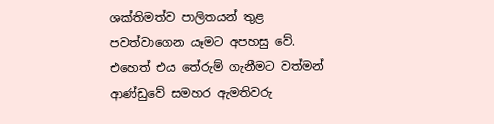ශක්තිමත්ව පාලිතයන් තුළ පවත්වාගෙන යෑමට අපහසු වේ. එහෙත් එය තේරුම් ගැනීමට වත්මන් ආණ්ඩුවේ සමහර ඇමතිවරු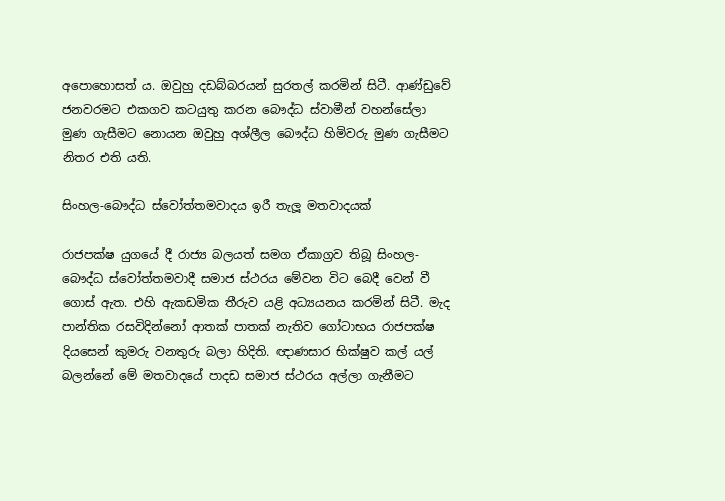අපොහොසත් ය. ඔවුහු දඩබ්බරයන් සුරතල් කරමින් සිටී. ආණ්ඩුවේ ජනවරමට එකගව කටයුතු කරන බෞද්ධ ස්වාමීන් වහන්සේලා මුණ ගැසීමට නොයන ඔවුහු අශ්ලීල බෞද්ධ හිමිවරු මුණ ගැසීමට නිතර එති යති.

සිංහල-බෞද්ධ ස්වෝත්තමවාදය ඉරී තැලූ මතවාදයක්

රාජපක්ෂ යුගයේ දී රාජ්‍ය බලයත් සමග ඒකාග්‍රව තිබූ සිංහල-බෞද්ධ ස්වෝත්තමවාදී සමාජ ස්ථරය මේවන විට බෙදී වෙන් වී ගොස් ඇත. එහි ඇකඩමික තීරුව යළි අධ්‍යයනය කරමින් සිටී. මැද පාන්තික රසවිදින්නෝ ආතක් පාතක් නැතිව ගෝටාභය රාජපක්ෂ දියසෙන් කුමරු වනතුරු බලා හිදිති. ඥාණසාර භික්ෂුව කල් යල් බලන්නේ මේ මතවාදයේ පාදඩ සමාජ ස්ථරය අල්ලා ගැනීමට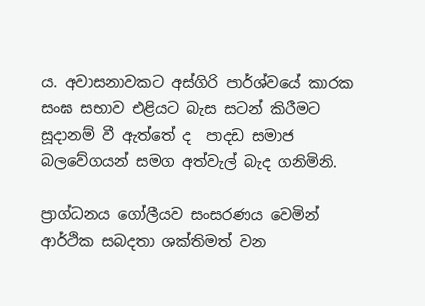ය. අවාසනාවකට අස්ගිරි පාර්ශ්වයේ කාරක සංඝ සභාව එළියට බැස සටන් කිරීමට සූදානම් වී ඇත්තේ ද  පාදඩ සමාජ බලවේගයන් සමග අත්වැල් බැද ගනිමිනි.

ප්‍රාග්ධනය ගෝලීයව සංසරණය වෙමින් ආර්ථික සබදතා ශක්තිමත් වන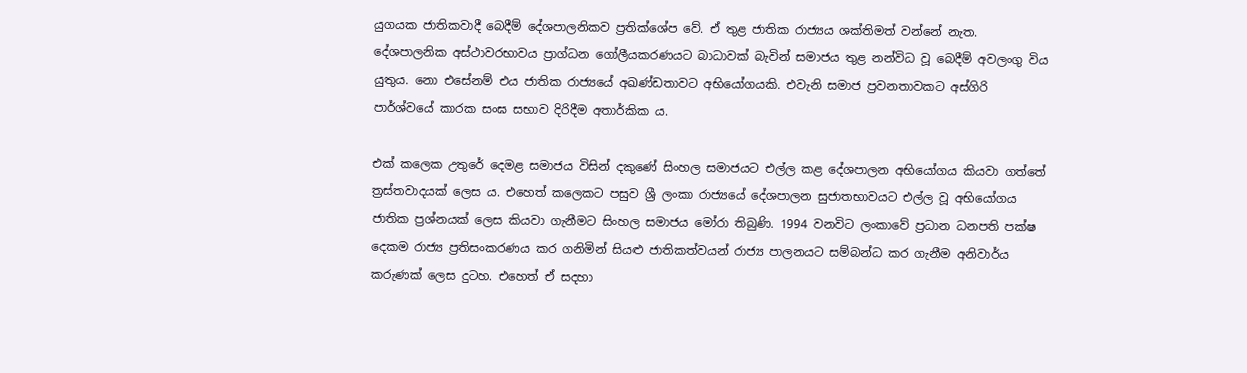යුගයක ජාතිකවාදී බෙදීම් දේශපාලනිකව ප්‍රතික්ශේප වේ. ඒ තුළ ජාතික රාජ්‍යය ශක්තිමත් වන්නේ නැත. දේශපාලනික අස්ථාවරභාවය ප්‍රාග්ධන ගෝලීයකරණයට බාධාවක් බැවින් සමාජය තුළ නන්විධ වූ බෙදීම් අවලංගු විය යුතුය. නො එසේනම් එය ජාතික රාජ්‍යයේ අඛණ්ඩතාවට අභියෝගයකි. එවැනි සමාජ ප්‍රවනතාවකට අස්ගිරි පාර්ශ්වයේ කාරක සංඝ සභාව දිරිදීම අතාර්කික ය.

එක් කලෙක උතුරේ දෙමළ සමාජය විසින් දකුණේ සිංහල සමාජයට එල්ල කළ දේශපාලන අභියෝගය කියවා ගත්තේ ත්‍රස්තවාදයක් ලෙස ය. එහෙත් කලෙකට පසුව ශ්‍රී ලංකා රාජ්‍යයේ දේශපාලන සුජාතභාවයට එල්ල වූ අභියෝගය ජාතික ප්‍රශ්නයක් ලෙස කියවා ගැනීමට සිංහල සමාජය මෝරා තිබුණි. 1994 වනවිට ලංකාවේ ප්‍රධාන ධනපති පක්ෂ දෙකම රාජ්‍ය ප්‍රතිසංකරණය කර ගනිමින් සියළු ජාතිකත්වයන් රාජ්‍ය පාලනයට සම්බන්ධ කර ගැනීම අනිවාර්ය කරුණක් ලෙස දුටහ. එහෙත් ඒ සදහා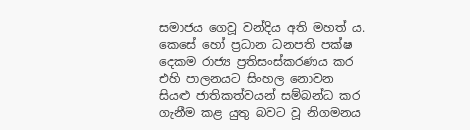සමාජය ගෙවූ වන්දිය අති මහත් ය. කෙසේ හෝ ප්‍රධාන ධනපති පක්ෂ දෙකම රාජ්‍ය ප්‍රතිසංස්කරණය කර එහි පාලනයට සිංහල නොවන සියළු ජාතිකත්වයන් සම්බන්ධ කර ගැනීම කළ යුතු බවට වූ නිගමනය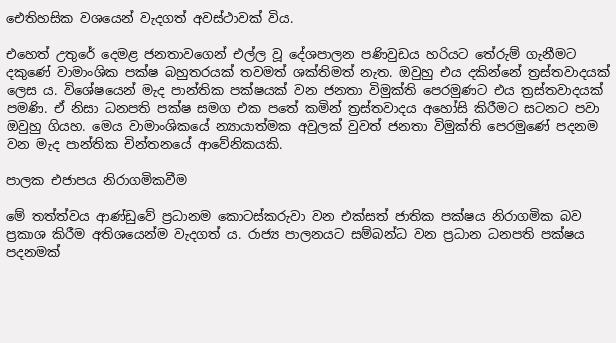ඓතිහසික වශයෙන් වැදගත් අවස්ථාවක් විය.

එහෙත් උතුරේ දෙමළ ජනතාවගෙන් එල්ල වූ දේශපාලන පණිවුඩය හරියට තේරුම් ගැනීමට දකුණේ වාමාංශික පක්ෂ බහුතරයක් තවමත් ශක්තිමත් නැත. ඔවුහු එය දකින්නේ ත්‍රස්තවාදයක් ලෙස ය. විශේෂයෙන් මැද පාන්තික පක්ෂයක් වන ජනතා විමුක්ති පෙරමුණට එය ත්‍රස්තවාදයක් පමණි. ඒ නිසා ධනපති පක්ෂ සමග එක පතේ කමින් ත්‍රස්තවාදය අහෝසි කිරීමට සටනට පවා ඔවුහු ගියහ. මෙය වාමාංශිකයේ න්‍යායාත්මක අවුලක් වුවත් ජනතා විමුක්ති පෙරමුණේ පදනම වන මැද පාන්තික චින්තනයේ ආවේනිකයකි.

පාලක එජාපය නිරාගමිකවීම

මේ තත්ත්වය ආණ්ඩුවේ ප්‍රධානම කොටස්කරුවා වන එක්සත් ජාතික පක්ෂය නිරාගමික බව ප්‍රකාශ කිරීම අතිශයෙන්ම වැදගත් ය. රාජ්‍ය පාලනයට සම්බන්ධ වන ප්‍රධාන ධනපති පක්ෂය පදනමක්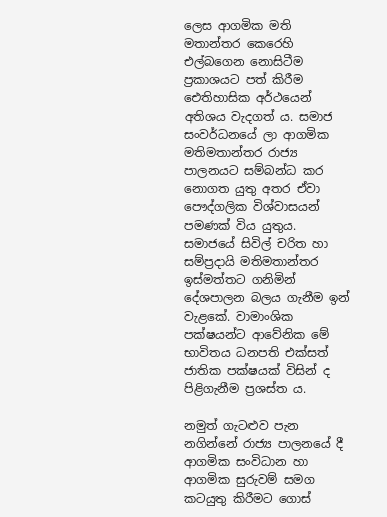ලෙස ආගමික මති මතාන්තර කෙරෙහි එල්බගෙන නොසිටීම ප්‍රකාශයට පත් කිරීම ඓතිහාසික අර්ථයෙන් අතිශය වැදගත් ය. සමාජ සංවර්ධනයේ ලා ආගමික මතිමතාන්තර රාජ්‍ය පාලනයට සම්බන්ධ කර නොගත යුතු අතර ඒවා පෞද්ගලික විශ්වාසයන් පමණක් විය යුතුය. සමාජයේ සිවිල් චරිත හා සම්ප්‍රදායි මතිමතාන්තර ඉස්මත්තට ගනිමින් දේශපාලන බලය ගැනීම ඉන් වැළකේ. වාමාංශික පක්ෂයන්ට ආවේනික මේ භාවිතය ධනපති එක්සත් ජාතික පක්ෂයක් විසින් ද පිළිගැනීම ප්‍රශස්ත ය.

නමුත් ගැටළුව පැන නගින්නේ රාජ්‍ය පාලනයේ දී ආගමික සංවිධාන හා ආගමික සුරුවම් සමග කටයුතු කිරීමට ගොස්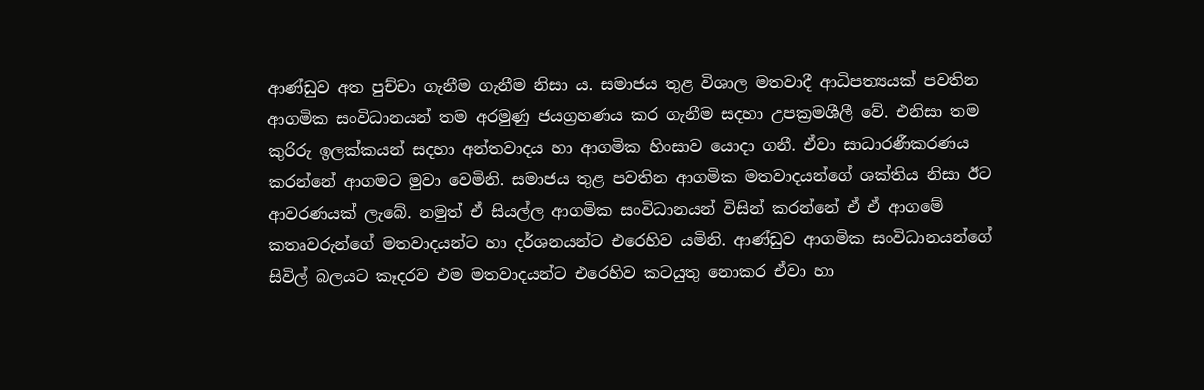ආණ්ඩුව අත පුච්චා ගැනීම ගැනීම නිසා ය. සමාජය තුළ විශාල මතවාදී ආධිපත්‍යයක් පවතින ආගමික සංවිධානයන් තම අරමුණු ජයග්‍රහණය කර ගැනීම සදහා උපක්‍රමශීලී වේ. එනිසා තම කුරිරු ඉලක්කයන් සදහා අන්තවාදය හා ආගමික හිංසාව යොදා ගනී. ඒවා සාධාරණීකරණය කරන්නේ ආගමට මුවා වෙමිනි. සමාජය තුළ පවතින ආගමික මතවාදයන්ගේ ශක්තිය නිසා ඊට ආවරණයක් ලැබේ. නමුත් ඒ සියල්ල ආගමික සංවිධානයන් විසින් කරන්නේ ඒ ඒ ආගමේ කතෘවරුන්ගේ මතවාදයන්ට හා දර්ශනයන්ට එරෙහිව යමිනි. ආණ්ඩුව ආගමික සංවිධානයන්ගේ සිවිල් බලයට කෑදරව එම මතවාදයන්ට එරෙහිව කටයුතු නොකර ඒවා හා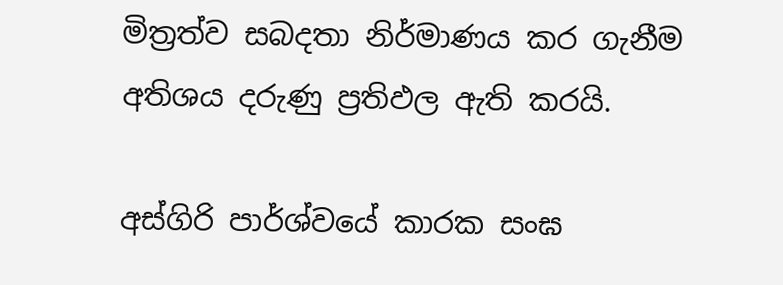මිත්‍රත්ව සබදතා නිර්මාණය කර ගැනීම අතිශය දරුණු ප්‍රතිඵල ඇති කරයි.

අස්ගිරි පාර්ශ්වයේ කාරක සංඝ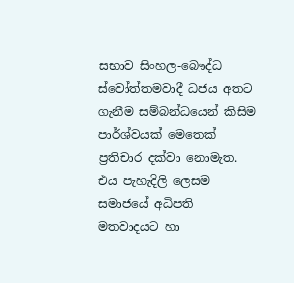සභාව සිංහල-බෞද්ධ ස්වෝත්තමවාදී ධජය අතට ගැනීම සම්බන්ධයෙන් කිසිම පාර්ශ්වයක් මෙතෙක් ප්‍රතිචාර දක්වා නොමැත. එය පැහැදිලි ලෙසම සමාජයේ අධිපති මතවාදයට හා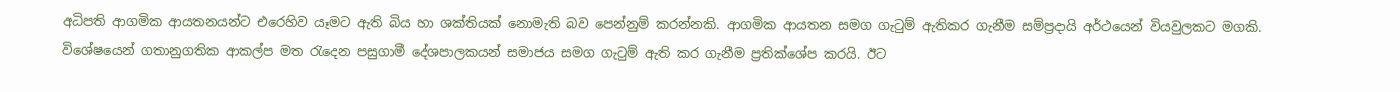අධිපති ආගමික ආයතනයන්ට එරෙහිව යෑමට ඇති බිය හා ශක්තියක් නොමැති බව පෙන්නුම් කරන්නකි. ආගමික ආයතන සමග ගැටුම් ඇතිකර ගැනීම සම්ප්‍රදායි අර්ථයෙන් වියවුලකට මගකි. විශේෂයෙන් ගතානුගතික ආකල්ප මත රැදෙන පසුගාමී දේශපාලකයන් සමාජය සමග ගැටුම් ඇති කර ගැනීම ප්‍රතික්ශේප කරයි. ඊට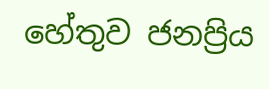හේතුව ජනප්‍රිය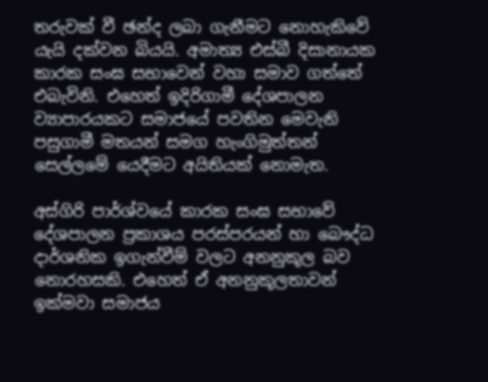තරුවක් වී ඡන්ද ලබා ගැනීමට නොහැකිවේ යැයි දක්වන බියයි. අමාත්‍ය එස්බී දිසානායක කාරක සංඝ සභාවෙන් වහා සමාව ගත්තේ එබැවිනි. එහෙත් ඉදිරිගාමී දේශපාලන ව්‍යාපාරයකට සමාජයේ පවතින මෙවැනි පසුගාමී මතයන් සමග හැංගිමුත්තන් සෙල්ලමේ යෙදීමට අයිතියක් නොමැත.

අස්ගිරි පාර්ශ්වයේ කාරක සංඝ සභාවේ දේශපාලන ප්‍රකාශය පරස්පරයන් හා බෞද්ධ දාර්ශනික ඉගැන්වීම් වලට අනනුකූල බව නොරහසකි. එහෙත් ඒ අනනුකූලතාවන් ඉක්මවා සමාජය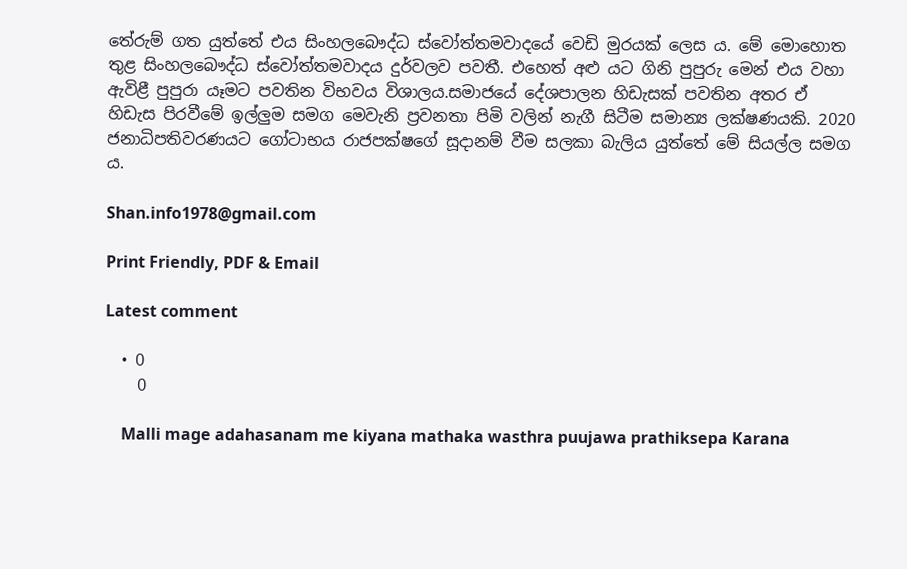තේරුම් ගත යුත්තේ එය සිංහලබෞද්ධ ස්වෝත්තමවාදයේ වෙඩි මුරයක් ලෙස ය. මේ මොහොත තුළ සිංහලබෞද්ධ ස්වෝත්තමවාදය දුර්වලව පවතී. එහෙත් අළු යට ගිනි පුපුරු මෙන් එය වහා ඇවිළී පුපුරා යෑමට පවතින විභවය විශාලය.සමාජයේ දේශපාලන හිඩැසක් පවතින අතර ඒ හිඩැස පිරවීමේ ඉල්ලුම සමග මෙවැනි ප්‍රවනතා පිමි වලින් නැගී සිටීම සමාන්‍ය ලක්ෂණයකි. 2020 ජනාධිපතිවරණයට ගෝටාභය රාජපක්ෂගේ සූදානම් වීම සලකා බැලිය යුත්තේ මේ සියල්ල සමග ය.

Shan.info1978@gmail.com

Print Friendly, PDF & Email

Latest comment

  • 0
    0

    Malli mage adahasanam me kiyana mathaka wasthra puujawa prathiksepa Karana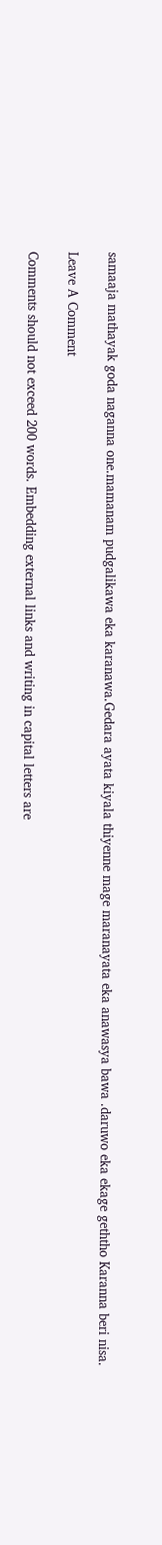samaaja mathayak goda naganna one.mamanam pudgalikawa eka karanawa.Gedara ayata kiyala thiyenne mage maranayata eka anawasya bawa .daruwo eka ekage geththo Karanna beri nisa.

Leave A Comment

Comments should not exceed 200 words. Embedding external links and writing in capital letters are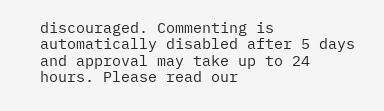discouraged. Commenting is automatically disabled after 5 days and approval may take up to 24 hours. Please read our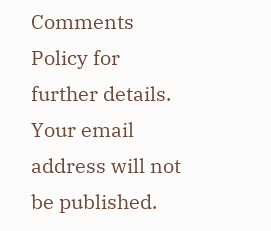Comments Policy for further details. Your email address will not be published.